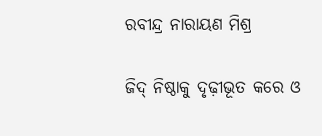ରବୀନ୍ଦ୍ର ନାରାୟଣ ମିଶ୍ର

ଜିଦ୍ ନିଷ୍ଠାକୁ ଦୃଢ଼ୀଭୂତ କରେ ଓ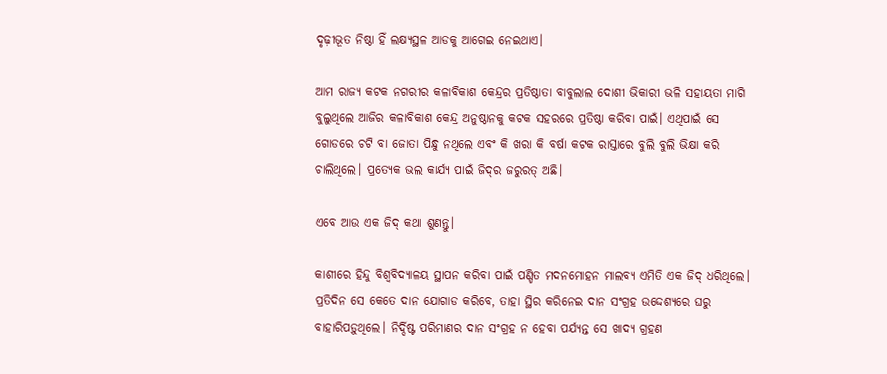ଦୃଢ଼ୀଭୂତ ନିଷ୍ଠା ହିଁ ଲକ୍ଷ୍ୟସ୍ଥଳ ଆଡକୁ ଆଗେଇ ନେଇଥାଏ।

ଆମ ରାଜ୍ୟ କଟକ ନଗରୀର କଳାବିକାଶ କେନ୍ଦ୍ରର ପ୍ରତିଷ୍ଠାତା ବାବୁଲାଲ ଦୋଶୀ ଭିକାରୀ ଭଳି ସହାୟତା ମାଗି ବୁଲୁଥିଲେ ଆଜିର କଳାବିକାଶ କେନ୍ଦ୍ର ଅନୁଷ୍ଠାନକୁ କଟକ ସହରରେ ପ୍ରତିଷ୍ଠା କରିବା ପାଇଁ। ଏଥିପାଇଁ ସେ ଗୋଡରେ ଚଟି ବା ଜୋତା ପିନ୍ଧୁ ନଥିଲେ ଏବଂ କି ଖରା କି ବର୍ଷା କଟକ ରାସ୍ତାରେ ବୁଲି ବୁଲି ଭିକ୍ଷା କରି ଚାଲିଥିଲେ। ପ୍ରତ୍ୟେକ ଭଲ କାର୍ଯ୍ୟ ପାଇଁ ଜିଦ୍‌ର ଜରୁରତ୍ ଅଛି।

ଏବେ ଆଉ ଏକ ଜିଦ୍ କଥା ଶୁଣନ୍ତୁ।

କାଶୀରେ ହିନ୍ଦୁ ବିଶ୍ଵବିଦ୍ୟାଳୟ ସ୍ଥାପନ କରିବା ପାଇଁ ପଣ୍ଡିତ ମଦନମୋହନ ମାଲବ୍ୟ ଏମିତି ଏକ ଜିଦ୍ ଧରିଥିଲେ। ପ୍ରତିଦିନ ସେ କେତେ ଦାନ ଯୋଗାଡ କରିବେ, ତାହା ସ୍ଥିର କରିନେଇ ଦାନ ସଂଗ୍ରହ ଉଦ୍ଦେଶ୍ୟରେ ଘରୁ ବାହାରିପଡ଼ୁଥିଲେ। ନିର୍ଦ୍ଦିଷ୍ଟ ପରିମାଣର ଦାନ ସଂଗ୍ରହ ନ ହେବା ପର୍ଯ୍ୟନ୍ତ ସେ ଖାଦ୍ୟ ଗ୍ରହଣ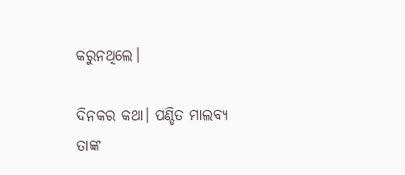କରୁନଥିଲେ।

ଦିନକର କଥା। ପଣ୍ଡିତ ମାଲବ୍ୟ ତାଙ୍କ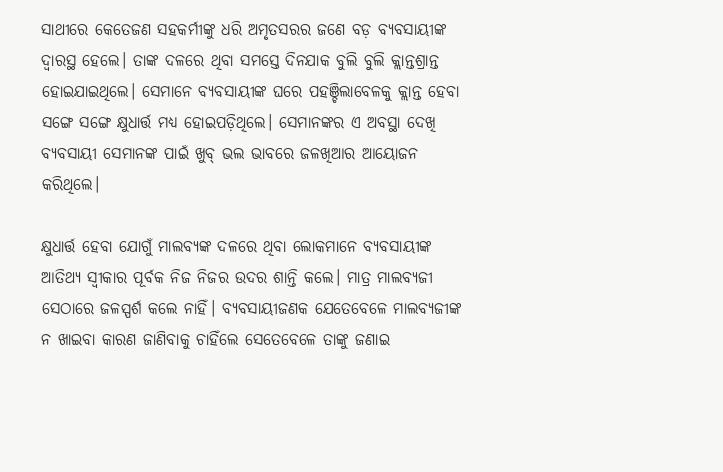ସାଥୀରେ କେତେଜଣ ସହକର୍ମୀଙ୍କୁ ଧରି ଅମୃତସରର ଜଣେ ବଡ଼ ବ୍ୟବସାୟୀଙ୍କ ଦ୍ଵାରସ୍ଥ ହେଲେ। ତାଙ୍କ ଦଳରେ ଥିବା ସମସ୍ତେ ଦିନଯାକ ବୁଲି ବୁଲି କ୍ଲାନ୍ତଶ୍ରାନ୍ତ ହୋଇଯାଇଥିଲେ। ସେମାନେ ବ୍ୟବସାୟୀଙ୍କ ଘରେ ପହଞ୍ଚିଲାବେଳକୁ କ୍ଲାନ୍ତ ହେବା ସଙ୍ଗେ ସଙ୍ଗେ କ୍ଷୁଧାର୍ତ୍ତ ମଧ୍ୟ ହୋଇପଡ଼ିଥିଲେ। ସେମାନଙ୍କର ଏ ଅବସ୍ଥା ଦେଖି ବ୍ୟବସାୟୀ ସେମାନଙ୍କ ପାଇଁ ଖୁବ୍ ଭଲ ଭାବରେ ଜଳଖିଆର ଆୟୋଜନ କରିଥିଲେ।

କ୍ଷୁଧାର୍ତ୍ତ ହେବା ଯୋଗୁଁ ମାଲବ୍ୟଙ୍କ ଦଳରେ ଥିବା ଲୋକମାନେ ବ୍ୟବସାୟୀଙ୍କ ଆତିଥ୍ୟ ସ୍ଵୀକାର ପୂର୍ବକ ନିଜ ନିଜର ଉଦର ଶାନ୍ତି କଲେ। ମାତ୍ର ମାଲବ୍ୟଜୀ ସେଠାରେ ଜଳସ୍ପର୍ଶ କଲେ ନାହିଁ। ବ୍ୟବସାୟୀଜଣକ ଯେତେବେଳେ ମାଲବ୍ୟଜୀଙ୍କ ନ ଖାଇବା କାରଣ ଜାଣିବାକୁ ଚାହିଁଲେ ସେତେବେଳେ ତାଙ୍କୁ ଜଣାଇ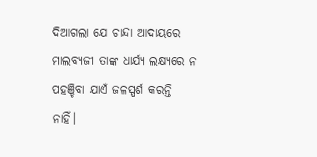ଦିଆଗଲା ଯେ ଚାନ୍ଦା ଆଦାୟରେ ମାଲବ୍ୟଜୀ ତାଙ୍କ ଧାର୍ଯ୍ୟ ଲକ୍ଷ୍ୟରେ ନ ପହଞ୍ଚିବା ଯାଏଁ ଜଳସ୍ପର୍ଶ କରନ୍ତି ନାହିଁ।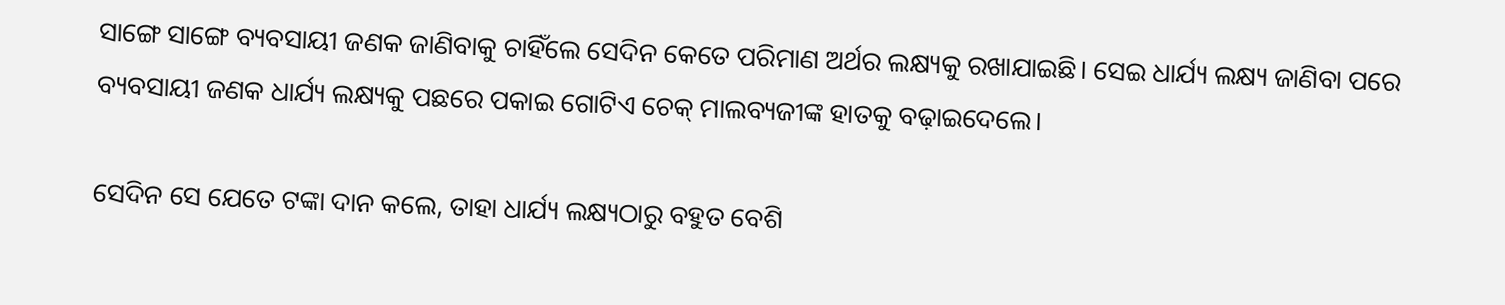ସାଙ୍ଗେ ସାଙ୍ଗେ ବ୍ୟବସାୟୀ ଜଣକ ଜାଣିବାକୁ ଚାହିଁଲେ ସେଦିନ କେତେ ପରିମାଣ ଅର୍ଥର ଲକ୍ଷ୍ୟକୁ ରଖାଯାଇଛି। ସେଇ ଧାର୍ଯ୍ୟ ଲକ୍ଷ୍ୟ ଜାଣିବା ପରେ ବ୍ୟବସାୟୀ ଜଣକ ଧାର୍ଯ୍ୟ ଲକ୍ଷ୍ୟକୁ ପଛରେ ପକାଇ ଗୋଟିଏ ଚେକ୍ ମାଲବ୍ୟଜୀଙ୍କ ହାତକୁ ବଢ଼ାଇଦେଲେ।

ସେଦିନ ସେ ଯେତେ ଟଙ୍କା ଦାନ କଲେ, ତାହା ଧାର୍ଯ୍ୟ ଲକ୍ଷ୍ୟଠାରୁ ବହୁତ ବେଶି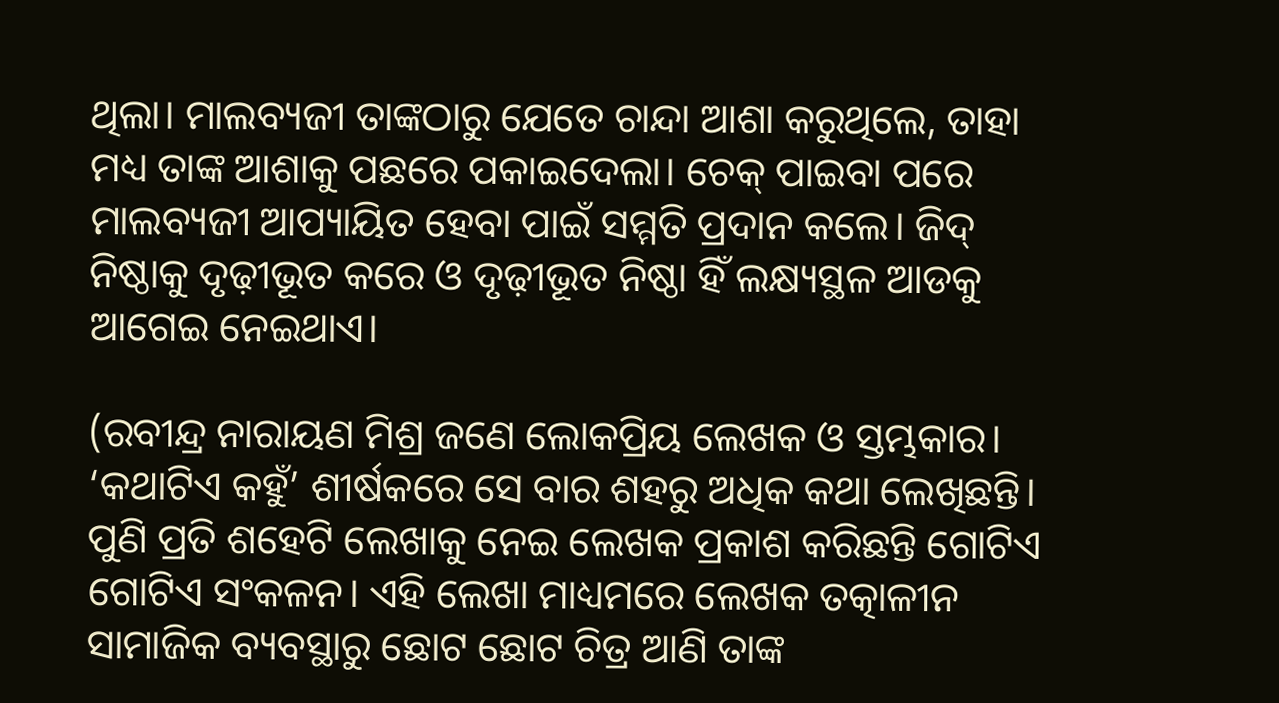ଥିଲା। ମାଲବ୍ୟଜୀ ତାଙ୍କଠାରୁ ଯେତେ ଚାନ୍ଦା ଆଶା କରୁଥିଲେ, ତାହା ମଧ୍ୟ ତାଙ୍କ ଆଶାକୁ ପଛରେ ପକାଇଦେଲା। ଚେକ୍‌ ପାଇବା ପରେ ମାଲବ୍ୟଜୀ ଆପ୍ୟାୟିତ ହେବା ପାଇଁ ସମ୍ମତି ପ୍ରଦାନ କଲେ। ଜିଦ୍ ନିଷ୍ଠାକୁ ଦୃଢ଼ୀଭୂତ କରେ ଓ ଦୃଢ଼ୀଭୂତ ନିଷ୍ଠା ହିଁ ଲକ୍ଷ୍ୟସ୍ଥଳ ଆଡକୁ ଆଗେଇ ନେଇଥାଏ।

(ରବୀନ୍ଦ୍ର ନାରାୟଣ ମିଶ୍ର ଜଣେ ଲୋକପ୍ରିୟ ଲେଖକ ଓ ସ୍ତମ୍ଭକାର। ‘କଥାଟିଏ କହୁଁ’ ଶୀର୍ଷକରେ ସେ ବାର ଶହରୁ ଅଧିକ କଥା ଲେଖିଛନ୍ତି। ପୁଣି ପ୍ରତି ଶହେଟି ଲେଖାକୁ ନେଇ ଲେଖକ ପ୍ରକାଶ କରିଛନ୍ତି ଗୋଟିଏ ଗୋଟିଏ ସଂକଳନ। ଏହି ଲେଖା ମାଧ୍ୟମରେ ଲେଖକ ତତ୍କାଳୀନ ସାମାଜିକ ବ୍ୟବସ୍ଥାରୁ ଛୋଟ ଛୋଟ ଚିତ୍ର ଆଣି ତାଙ୍କ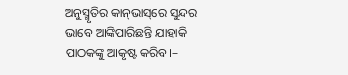ଅନୁସ୍ମୃତିର କାନ୍‌ଭାସ୍‌ରେ ସୁନ୍ଦର ଭାବେ ଆଙ୍କିପାରିଛନ୍ତି ଯାହାକି ପାଠକଙ୍କୁ ଆକୃଷ୍ଟ କରିବ।–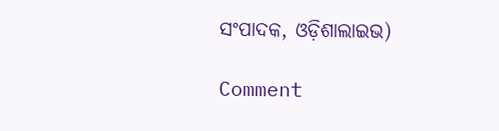ସଂପାଦକ, ଓଡ଼ିଶାଲାଇଭ)

Comment